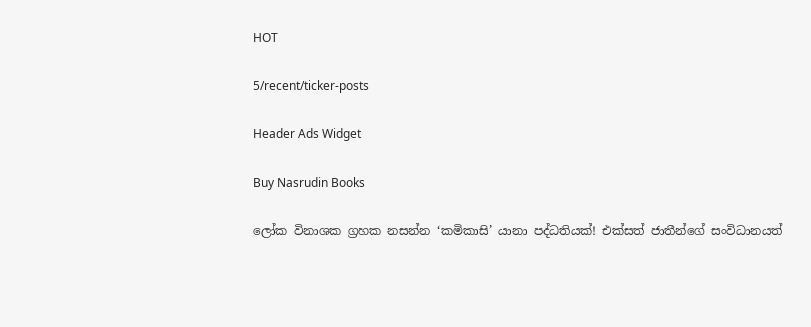HOT

5/recent/ticker-posts

Header Ads Widget

Buy Nasrudin Books

ලෝක විනාශක ග්‍රහක නසන්න ‘කමිකාසි’ යානා පද්ධතියක්! එක්සත් ජාතීන්ගේ සංවිධානයත්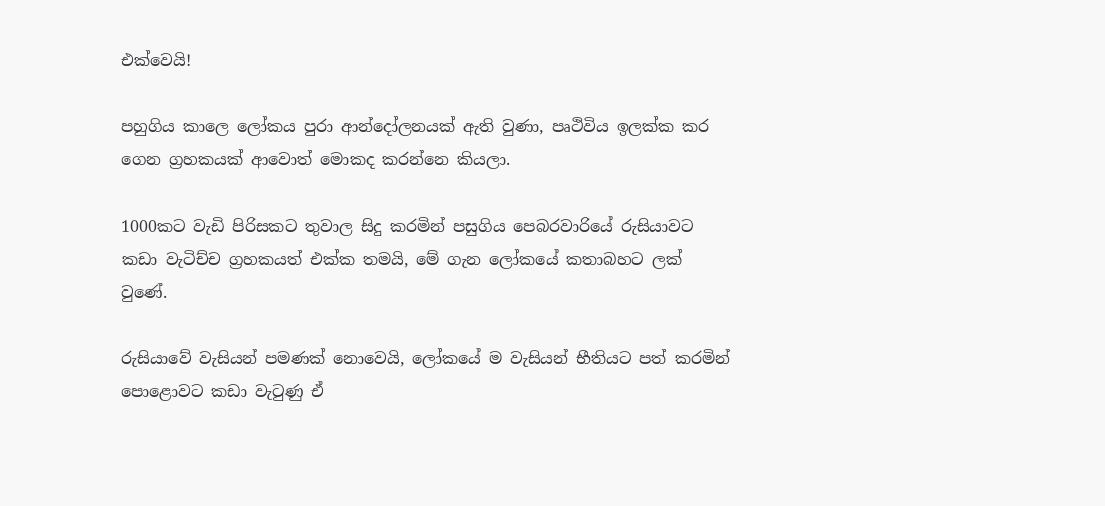එක්වෙයි!

පහුගිය කාලෙ ලෝකය පුරා ආන්දෝලනයක් ඇති වුණා, පෘථිවිය ඉලක්ක කර ගෙන ග්‍රහකයක් ආවොත් මොකද කරන්නෙ කියලා.

1000කට වැඩි පිරිසකට තුවාල සිදු කරමින් පසුගිය පෙබරවාරියේ රුසියාවට කඩා වැටිච්ච ග්‍රහකයත් එක්ක තමයි, මේ ගැන ලෝකයේ කතාබහට ලක් වුණේ.

රුසියාවේ වැසියන් පමණක් නොවෙයි, ලෝකයේ ම වැසියන් භීතියට පත් කරමින් පොළොවට කඩා වැටුණු ඒ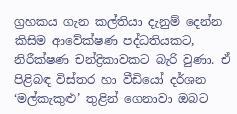ග්‍රහකය ගැන කල්තියා දැනුම් දෙන්න කිසිම ආවේක්ෂණ පද්ධතියකට, නිරීක්ෂණ චන්ද්‍රිකාවකට බැරි වුණා. ඒ පිළිබඳ විස්තර හා වීඩියෝ දර්ශන ‘මල්කැකුළු’ තුළින් ගෙනාවා ඔබට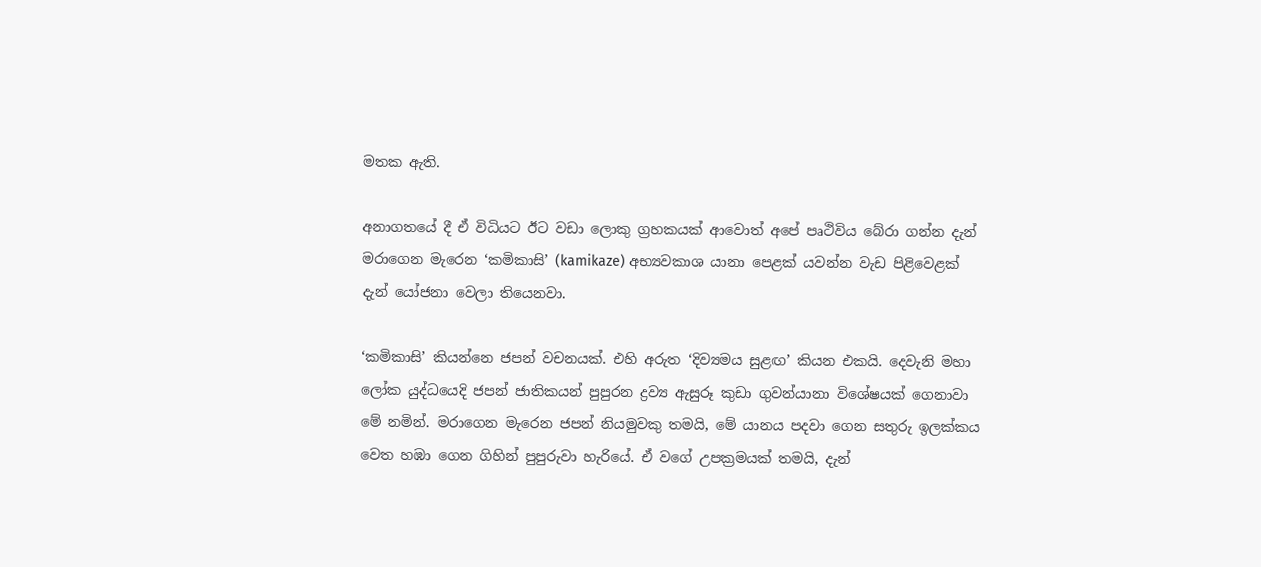මතක ඇති.

අනාගතයේ දී ඒ විධියට ඊට වඩා ලොකු ග්‍රහකයක් ආවොත් අපේ පෘථිවිය බේරා ගන්න දැන් මරාගෙන මැරෙන ‘කමිකාසි’ (kamikaze) අභ්‍යවකාශ යානා පෙළක් යවන්න වැඩ පිළිවෙළක් දැන් යෝජනා වෙලා තියෙනවා.

‘කමිකාසි’ කියන්නෙ ජපන් වචනයක්. එහි අරුත ‘දිව්‍යමය සුළඟ’ කියන එකයි. දෙවැනි මහා ලෝක යුද්ධයෙදි ජපන් ජාතිකයන් පුපුරන ද්‍රව්‍ය ඇසුරූ කුඩා ගුවන්යානා විශේෂයක් ගෙනාවා මේ නමින්. මරාගෙන මැරෙන ජපන් නියමුවකු තමයි, මේ යානය පදවා ගෙන සතුරු ඉලක්කය වෙත හඹා ගෙන ගිහින් පුපුරුවා හැරියේ. ඒ වගේ උපක්‍රමයක් තමයි, දැන්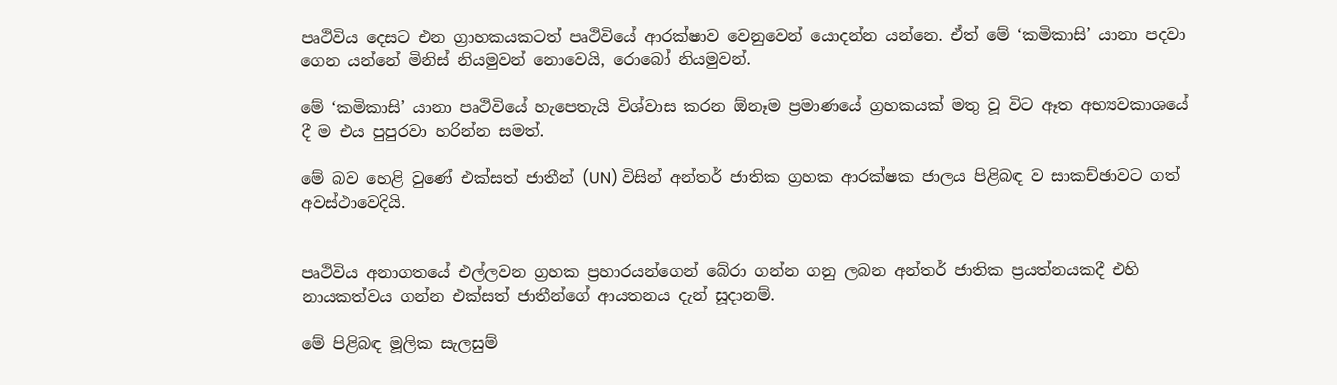පෘථිවිය දෙසට එන ග්‍රාහකයකටත් පෘථිවියේ ආරක්ෂාව වෙනුවෙන් යොදන්න යන්නෙ. ඒත් මේ ‘කමිකාසි’ යානා පදවා ගෙන යන්නේ මිනිස් නියමුවන් නොවෙයි, රොබෝ නියමුවන්.

මේ ‘කමිකාසි’ යානා පෘථිවියේ හැපෙතැයි විශ්වාස කරන ඕනෑම ප්‍රමාණයේ ග්‍රහකයක් මතු වූ විට ඈත අභ්‍යවකාශයේ දී ම එය පුපුරවා හරින්න සමත්.

මේ බව හෙළි වුණේ එක්සත් ජාතීන් (UN) විසින් අන්තර් ජාතික ග්‍රහක ආරක්ෂක ජාලය පිළිබඳ ව සාකච්ඡාවට ගත් අවස්ථාවෙදියි.


පෘථිවිය අනාගතයේ එල්ලවන ග්‍රහක ප්‍රහාරයන්ගෙන් බේරා ගන්න ගනු ලබන අන්තර් ජාතික ප්‍රයත්නයකදී එහි නායකත්වය ගන්න එක්සත් ජාතීන්ගේ ආයතනය දැන් සූදානම්.

මේ පිළිබඳ මූලික සැලසුම්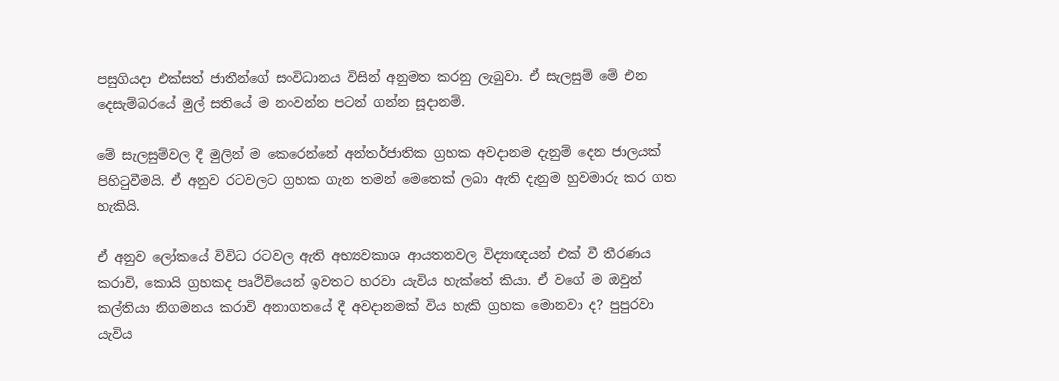පසුගියදා එක්සත් ජාතීන්ගේ සංවිධානය විසින් අනුමත කරනු ලැබුවා. ඒ සැලසුම් මේ එන දෙසැම්බරයේ මුල් සතියේ ම නංවන්න පටන් ගන්න සූදානම්.

මේ සැලසුම්වල දී මුලින් ම කෙරෙන්නේ අන්තර්ජාතික ග්‍රහක අවදානම දැනුම් දෙන ජාලයක් පිහිටුවීමයි. ඒ අනුව රටවලට ග්‍රහක ගැන තමන් මෙතෙක් ලබා ඇති දැනුම හුවමාරු කර ගත හැකියි.

ඒ අනුව ලෝකයේ විවිධ රටවල ඇති අභ්‍යවකාශ ආයතනවල විද්‍යාඥයන් එක් වී තීරණය කරාවි, කොයි ග්‍රහකද පෘථිවියෙන් ඉවතට හරවා යැවිය හැක්තේ කියා. ඒ වගේ ම ඔවුන් කල්තියා නිගමනය කරාවි අනාගතයේ දී අවදානමක් විය හැකි ග්‍රහක මොනවා ද? පුපුරවා යැවිය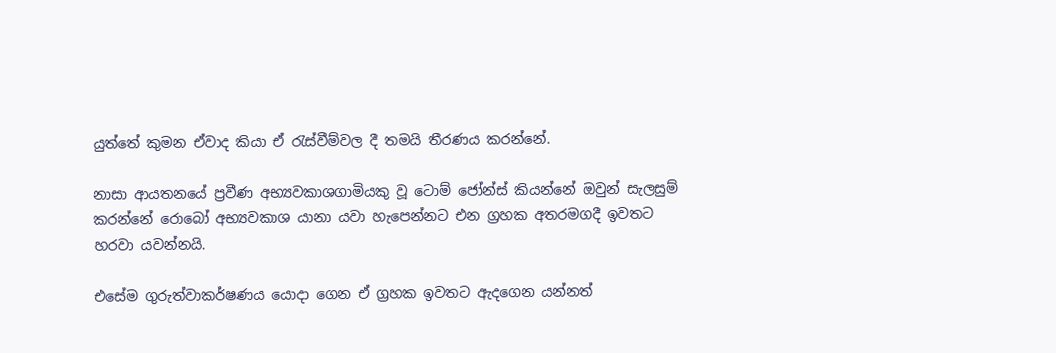යුත්තේ කුමන ඒවාද කියා ඒ රැස්වීම්වල දී තමයි තීරණය කරන්නේ.

නාසා ආයතනයේ ප්‍රවීණ අභ්‍යවකාශගාමියකු වූ ටොම් ජෝන්ස් කියන්නේ ඔවුන් සැලසුම් කරන්නේ රොබෝ අභ්‍යවකාශ යානා යවා හැපෙන්නට එන ග්‍රහක අතරමගදී ඉවතට හරවා යවන්නයි.

එසේම ගුරුත්වාකර්ෂණය යොදා ගෙන ඒ ග්‍රහක ඉවතට ඇදගෙන යන්නත්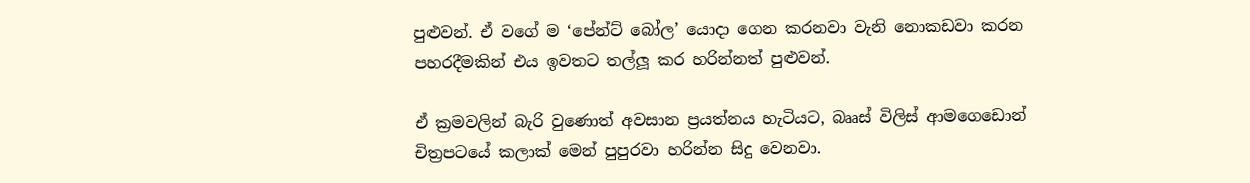පුළුවන්. ඒ වගේ ම ‘පේන්ට් බෝල’ යොදා ගෙන කරනවා වැනි නොකඩවා කරන පහරදීමකින් එය ඉවතට තල්ලූ කර හරින්නත් පුළුවන්.

ඒ ක්‍රමවලින් බැරි වුණොත් අවසාන ප්‍රයත්නය හැටියට, බෲස් විලිස් ආමගෙඩොන් චිත්‍රපටයේ කලාක් මෙන් පුපුරවා හරින්න සිදු වෙනවා.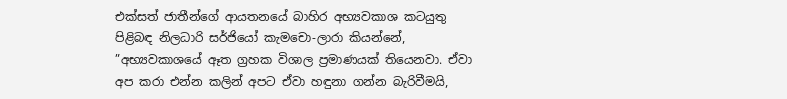එක්සත් ජාතීන්ගේ ආයතනයේ බාහිර අභ්‍යවකාශ කටයුතු පිළිබඳ නිලධාරි සර්ජියෝ කැමචො-ලාරා කියන්නේ, ”අභ්‍යවකාශයේ ඈත ග්‍රහක විශාල ප්‍රමාණයක් තියෙනවා. ඒවා අප කරා එන්න කලින් අපට ඒවා හඳුනා ගන්න බැරිවීමයි,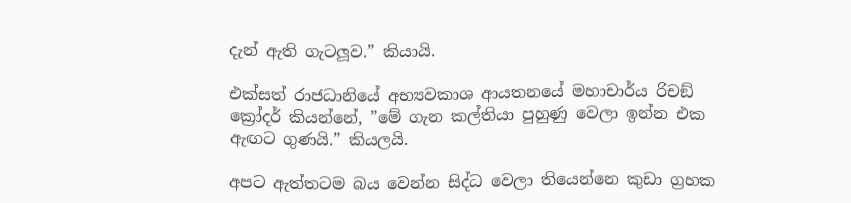දැන් ඇති ගැටලූව.” කියායි.

එක්සත් රාජධානියේ අභ්‍යවකාශ ආයතනයේ මහාචාර්ය රිචඞ් ක්‍රෝදර් කියන්නේ, ”මේ ගැන කල්තියා පුහුණු වෙලා ඉන්න එක ඇඟට ගුණයි.” කියලයි.

අපට ඇත්තටම බය වෙන්න සිද්ධ වෙලා තියෙන්නෙ කුඩා ග්‍රහක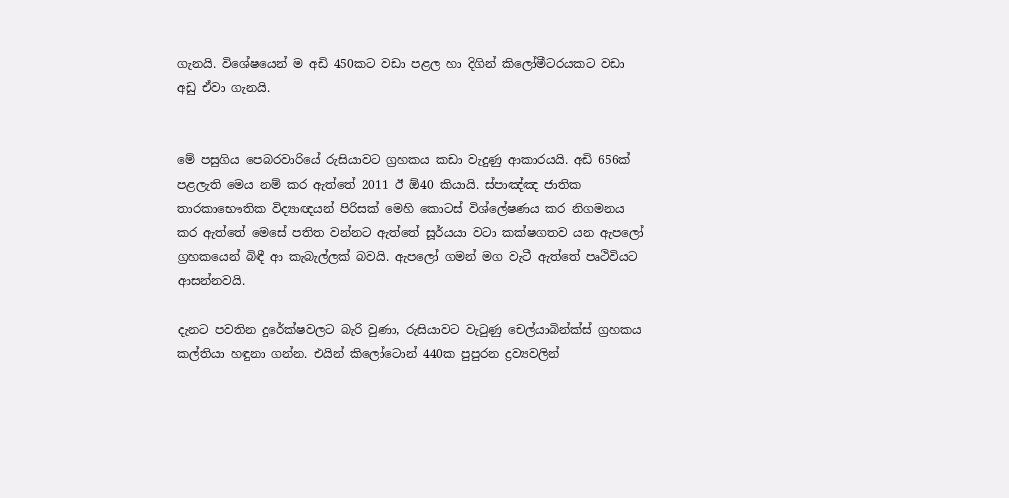ගැනයි. විශේෂයෙන් ම අඩි 450කට වඩා පළල හා දිගින් කිලෝමීටරයකට වඩා අඩු ඒවා ගැනයි.


මේ පසුගිය පෙබරවාරියේ රුසියාවට ග්‍රහකය කඩා වැදුණු ආකාරයයි. අඩි 656ක් පළලැති මෙය නම් කර ඇත්තේ 2011 ඊ ඕ40 කියායි. ස්පාඤ්ඤ ජාතික තාරකාභෞතික විද්‍යාඥයන් පිරිසක් මෙහි කොටස් විශ්ලේෂණය කර නිගමනය කර ඇත්තේ මෙසේ පතිත වන්නට ඇත්තේ සූර්යයා වටා කක්ෂගතව යන ඇපලෝ ග්‍රහකයෙන් බිඳී ආ කැබැල්ලක් බවයි. ඇපලෝ ගමන් මග වැටී ඇත්තේ පෘථිවියට ආසන්නවයි.

දැනට පවතින දුරේක්ෂවලට බැරි වුණා, රුසියාවට වැටුණු චෙල්යාබින්ක්ස් ග්‍රහකය කල්තියා හඳුනා ගන්න. එයින් කිලෝටොන් 440ක පුපුරන ද්‍රව්‍යවලින්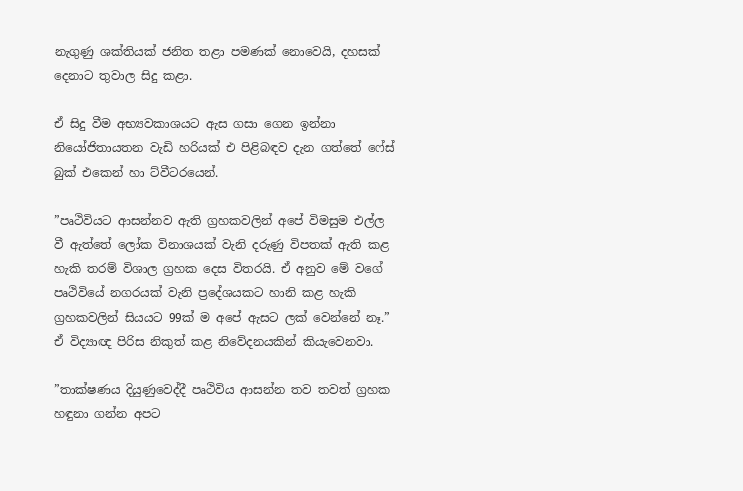නැගුණු ශක්තියක් ජනිත තළා පමණක් නොවෙයි, දහසක් දෙනාට තුවාල සිදු කළා.

ඒ සිදු වීම අභ්‍යවකාශයට ඇස ගසා ගෙන ඉන්නා නියෝජිතායතන වැඩි හරියක් එ පිළිබඳව දැන ගත්තේ ෆේස් බුක් එකෙන් හා ට්වීටරයෙන්.

”පෘථිවියට ආසන්නව ඇති ග්‍රහකවලින් අපේ විමසුම එල්ල වී ඇත්තේ ලෝක විනාශයක් වැනි දරුණු විපතක් ඇති කළ හැකි තරම් විශාල ග්‍රහක දෙස විතරයි. ඒ අනුව මේ වගේ පෘථිවියේ නගරයක් වැනි ප්‍රදේශයකට හානි කළ හැකි ග්‍රහකවලින් සියයට 99ක් ම අපේ ඇසට ලක් වෙන්නේ නෑ.” ඒ විද්‍යාඥ පිරිස නිකුත් කළ නිවේදනයකින් කියැවෙනවා.

”තාක්ෂණය දියුණුවෙද්දී පෘථිවිය ආසන්න තව තවත් ග්‍රහක හඳුනා ගන්න අපට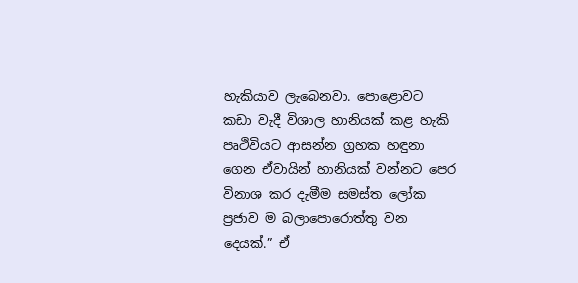හැකියාව ලැබෙනවා. පොළොවට කඩා වැදී විශාල හානියක් කළ හැකි පෘථිවියට ආසන්න ග්‍රහක හඳුනා ගෙන ඒවායින් හානියක් වන්නට පෙර විනාශ කර දැමීම සමස්ත ලෝක ප්‍රජාව ම බලාපොරොත්තු වන දෙයක්.” ඒ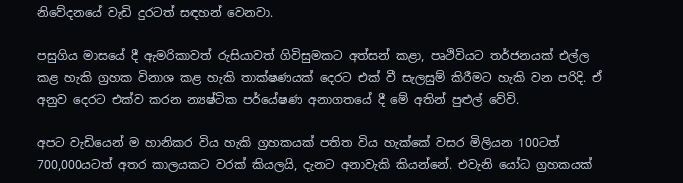නිවේදනයේ වැඩි දුරටත් සඳහන් වෙනවා.

පසුගිය මාසයේ දී ඇමරිකාවත් රුසියාවත් ගිවිසුමකට අත්සන් කළා, පෘථිවියට තර්ජනයක් එල්ල කළ හැකි ග්‍රහක විනාශ කළ හැකි තාක්ෂණයක් දෙරට එක් වී සැලසුම් කිරීමට හැකි වන පරිදි. ඒ අනුව දෙරට එක්ව කරන න්‍යෂ්ටික පර්යේෂණ අනාගතයේ දී මේ අතින් පුළුල් වේවි.

අපට වැඩියෙන් ම හානිකර විය හැකි ග්‍රහකයක් පතිත විය හැක්කේ වසර මිලියන 100ටත් 700,000යටත් අතර කාලයකට වරක් කියලයි, දැනට අනාවැකි කියන්නේ. එවැනි යෝධ ග්‍රහකයක්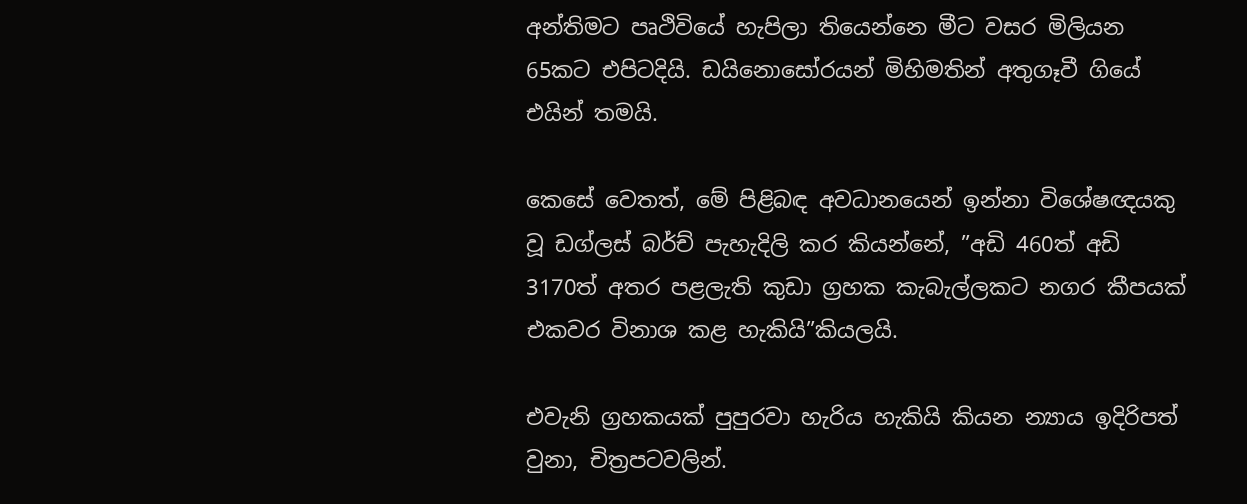අන්තිමට පෘථිවියේ හැපිලා තියෙන්නෙ මීට වසර මිලියන 65කට එපිටදියි. ඩයිනොසෝරයන් මිහිමතින් අතුගෑවී ගියේ එයින් තමයි.

කෙසේ වෙතත්, මේ පිළිබඳ අවධානයෙන් ඉන්නා විශේෂඥයකු වූ ඩග්ලස් බර්ච් පැහැදිලි කර කියන්නේ, ”අඩි 460ත් අඩි 3170ත් අතර පළලැති කුඩා ග්‍රහක කැබැල්ලකට නගර කීපයක් එකවර විනාශ කළ හැකියි”කියලයි.

එවැනි ග්‍රහකයක් පුපුරවා හැරිය හැකියි කියන න්‍යාය ඉදිරිපත් වුනා, චිත්‍රපටවලින්.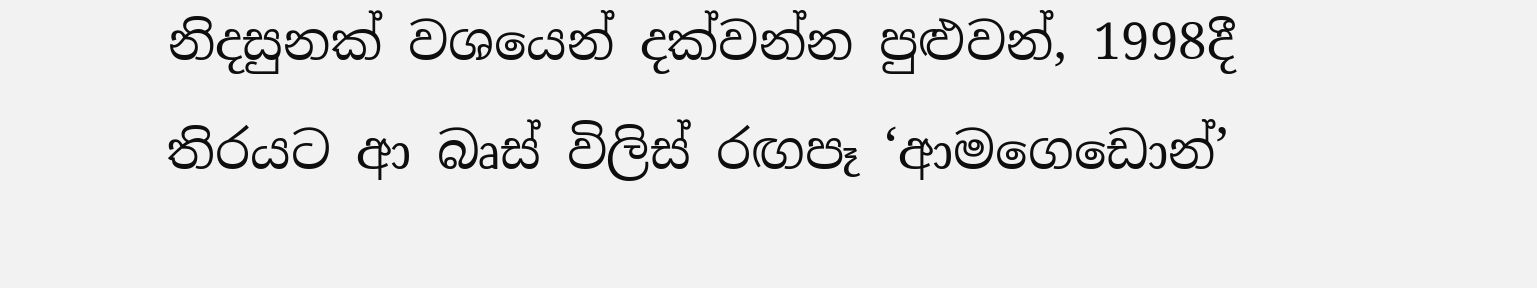නිදසුනක් වශයෙන් දක්වන්න පුළුවන්, 1998දී තිරයට ආ බෘස් විලිස් රඟපෑ ‘ආමගෙඩොන්’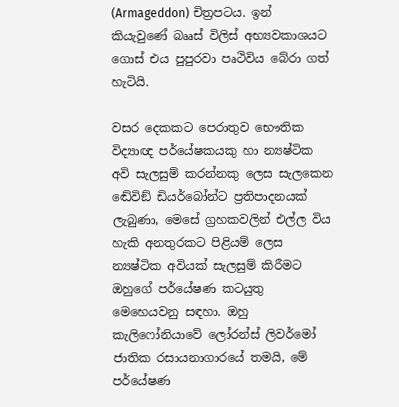(Armageddon) චිත්‍රපටය. ඉන් කියැවුණේ බෲස් විලිස් අභ්‍යවකාශයට ගොස් එය පුපුරවා පෘථිවිය බේරා ගත් හැටියි.

වසර දෙකකට පෙරාතුව භෞතික විද්‍යාඥ පර්යේෂකයකු හා න්‍යෂ්ටික අවි සැලසුම් කරන්නකු ලෙස සැලකෙන ඬේවිඞ් ඩියර්බෝන්ට ප්‍රතිපාදනයක් ලැබුණා, මෙසේ ග්‍රහකවලින් එල්ල විය හැකි අනතුරකට පිළියම් ලෙස න්‍යෂ්ටික අවියක් සැලසුම් කිරීමට ඔහුගේ පර්යේෂණ කටයුතු මෙහෙයවනු සඳහා. ඔහු කැලිෆෝනියාවේ ලෝරන්ස් ලිවර්මෝ ජාතික රසායනාගාරයේ තමයි, මේ පර්යේෂණ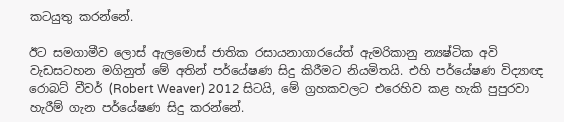කටයුතු කරන්නේ.

ඊට සමගාමීව ලොස් ඇලමොස් ජාතික රසායනාගාරයේත් ඇමරිකානු න්‍යෂ්ටික අවි වැඩසටහන මගිනුත් මේ අතින් පර්යේෂණ සිදු කිරීමට නියමිතයි. එහි පර්යේෂණ විද්‍යාඥ රොබට් වීවර් (Robert Weaver) 2012 සිටයි, මේ ග්‍රහකවලට එරෙහිව කළ හැකි පුපුරවා හැරීම් ගැන පර්යේෂණ සිදු කරන්නේ.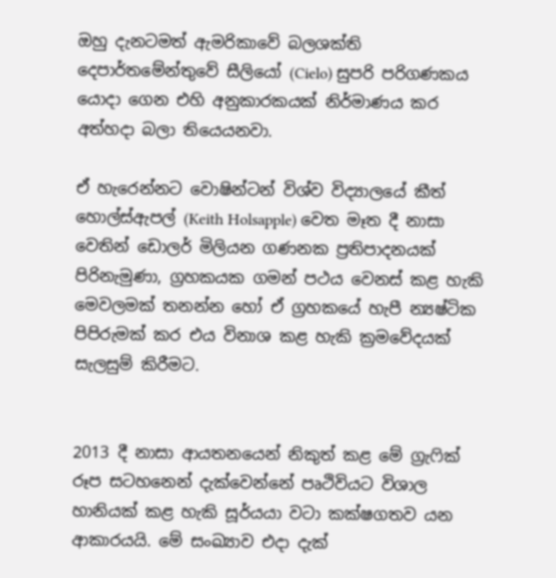ඔහු දැනටමත් ඇමරිකාවේ බලශක්ති දෙපාර්තමේන්තුවේ සීලියෝ (Cielo) සුපරි පරිගණකය යොදා ගෙන එහි අනුකාරකයක් නිර්මාණය කර අත්හදා බලා තියෙයනවා.

ඒ හැරෙන්නට වොෂින්ටන් විශ්ව විද්‍යාලයේ කීත් හොල්ස්ඇපල් (Keith Holsapple) වෙත මෑත දී නාසා වෙතින් ඩොලර් මිලියන ගණනක ප්‍රතිපාදනයක් පිරිනැමුණා, ග්‍රහකයක ගමන් පථය වෙනස් කළ හැකි මෙවලමක් තනන්න හෝ ඒ ග්‍රහකයේ හැපී න්‍යෂ්ටික පිපිරුමක් කර එය විනාශ කළ හැකි ක්‍රමවේදයක් සැලසුම් කිරීමට.


2013 දී නාසා ආයතනයෙන් නිකුත් කළ මේ ග්‍රැෆික් රූප සටහනෙන් දැක්වෙන්නේ පෘථිවියට විශාල හානියක් කළ හැකි සූර්යයා වටා කක්ෂගතව යන ආකාරයයි. මේ සංඛ්‍යාව එදා දැක්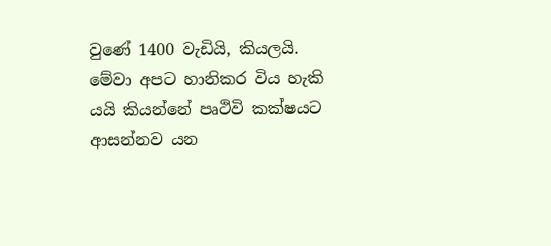වුණේ 1400 වැඩියි, කියලයි. මේවා අපට හානිකර විය හැකි යයි කියන්නේ පෘථිවි කක්ෂයට ආසන්නව යන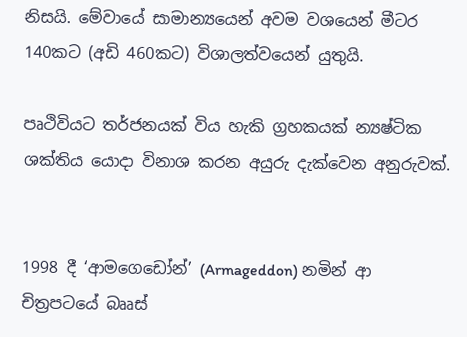නිසයි. මේවායේ සාමාන්‍යයෙන් අවම වශයෙන් මීටර 140කට (අඩි 460කට) විශාලත්වයෙන් යුතුයි.

පෘථිවියට තර්ජනයක් විය හැකි ග්‍රහකයක් න්‍යෂ්ටික ශක්තිය යොදා විනාශ කරන අයුරු දැක්වෙන අනුරුවක්.


1998 දී ‘ආමගෙඩෝන්’ (Armageddon) නමින් ආ චිත්‍රපටයේ බෲස්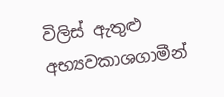විලිස් ඇතුළු අභ්‍යවකාශගාමීන්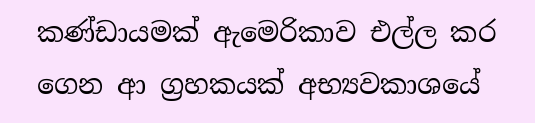කණ්ඩායමක් ඇමෙරිකාව එල්ල කර ගෙන ආ ග්‍රහකයක් අභ්‍යවකාශයේ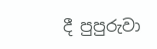දී පුපුරුවා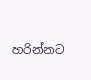හරින්නට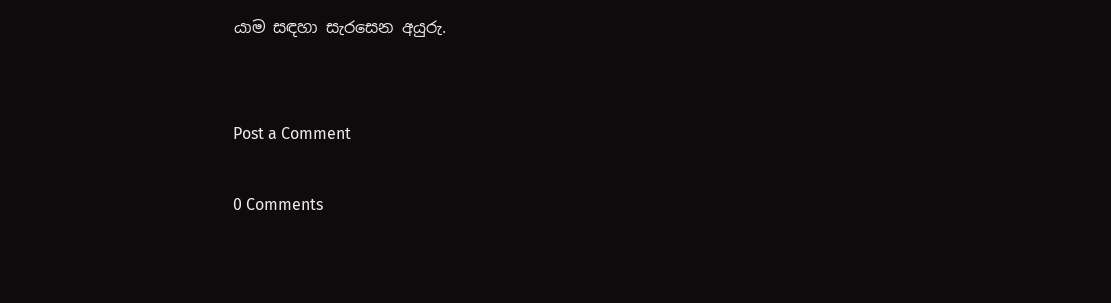යාම සඳහා සැරසෙන අයුරු.


Post a Comment

0 Comments